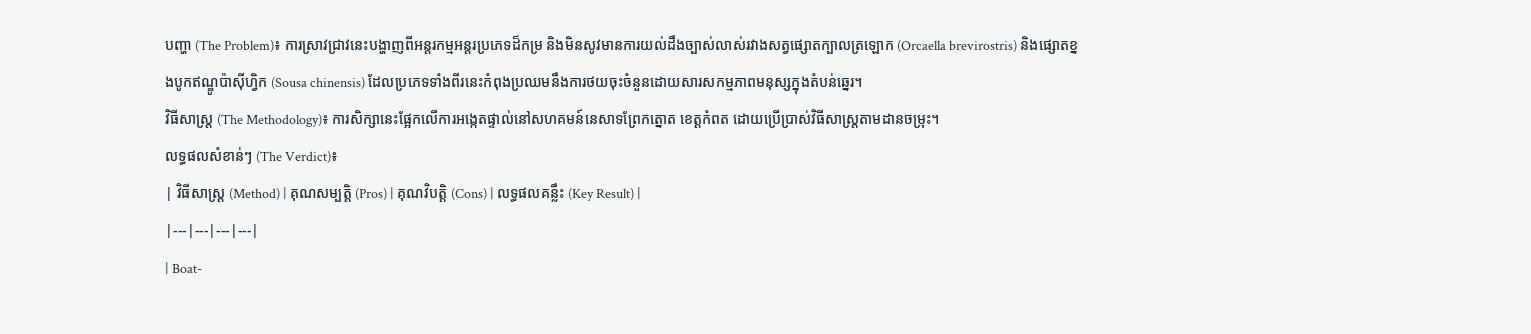បញ្ហា (The Problem)៖ ការស្រាវជ្រាវនេះបង្ហាញពីអន្តរកម្មអន្តរប្រភេទដ៏កម្រ និងមិនសូវមានការយល់ដឹងច្បាស់លាស់រវាងសត្វផ្សោតក្បាលត្រឡោក (Orcaella brevirostris) និងផ្សោតខ្នងបូកឥណ្ឌូប៉ាស៊ីហ្វិក (Sousa chinensis) ដែលប្រភេទទាំងពីរនេះកំពុងប្រឈមនឹងការថយចុះចំនួនដោយសារសកម្មភាពមនុស្សក្នុងតំបន់ឆ្នេរ។
វិធីសាស្ត្រ (The Methodology)៖ ការសិក្សានេះផ្អែកលើការអង្កេតផ្ទាល់នៅសហគមន៍នេសាទព្រែកត្នោត ខេត្តកំពត ដោយប្រើប្រាស់វិធីសាស្ត្រតាមដានចម្រុះ។
លទ្ធផលសំខាន់ៗ (The Verdict)៖
| វិធីសាស្ត្រ (Method) | គុណសម្បត្តិ (Pros) | គុណវិបត្តិ (Cons) | លទ្ធផលគន្លឹះ (Key Result) |
|---|---|---|---|
| Boat-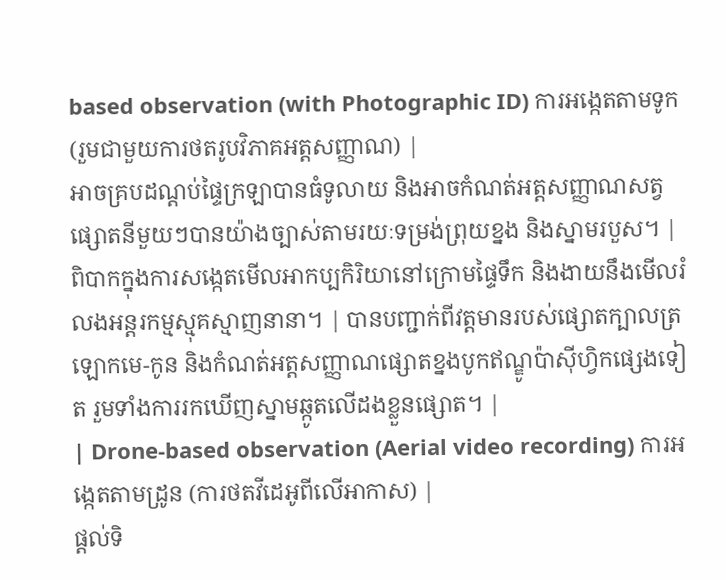based observation (with Photographic ID) ការអង្កេតតាមទូក (រួមជាមួយការថតរូបវិភាគអត្តសញ្ញាណ) |
អាចគ្របដណ្តប់ផ្ទៃក្រឡាបានធំទូលាយ និងអាចកំណត់អត្តសញ្ញាណសត្វផ្សោតនីមួយៗបានយ៉ាងច្បាស់តាមរយៈទម្រង់ព្រុយខ្នង និងស្នាមរបួស។ | ពិបាកក្នុងការសង្កេតមើលអាកប្បកិរិយានៅក្រោមផ្ទៃទឹក និងងាយនឹងមើលរំលងអន្តរកម្មស្មុគស្មាញនានា។ | បានបញ្ជាក់ពីវត្តមានរបស់ផ្សោតក្បាលត្រឡោកមេ-កូន និងកំណត់អត្តសញ្ញាណផ្សោតខ្នងបូកឥណ្ឌូប៉ាស៊ីហ្វិកផ្សេងទៀត រួមទាំងការរកឃើញស្នាមឆ្កូតលើដងខ្លួនផ្សោត។ |
| Drone-based observation (Aerial video recording) ការអង្កេតតាមដ្រូន (ការថតវីដេអូពីលើអាកាស) |
ផ្តល់ទិ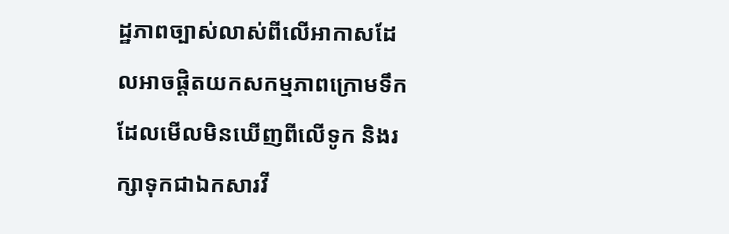ដ្ឋភាពច្បាស់លាស់ពីលើអាកាសដែលអាចផ្តិតយកសកម្មភាពក្រោមទឹកដែលមើលមិនឃើញពីលើទូក និងរក្សាទុកជាឯកសារវី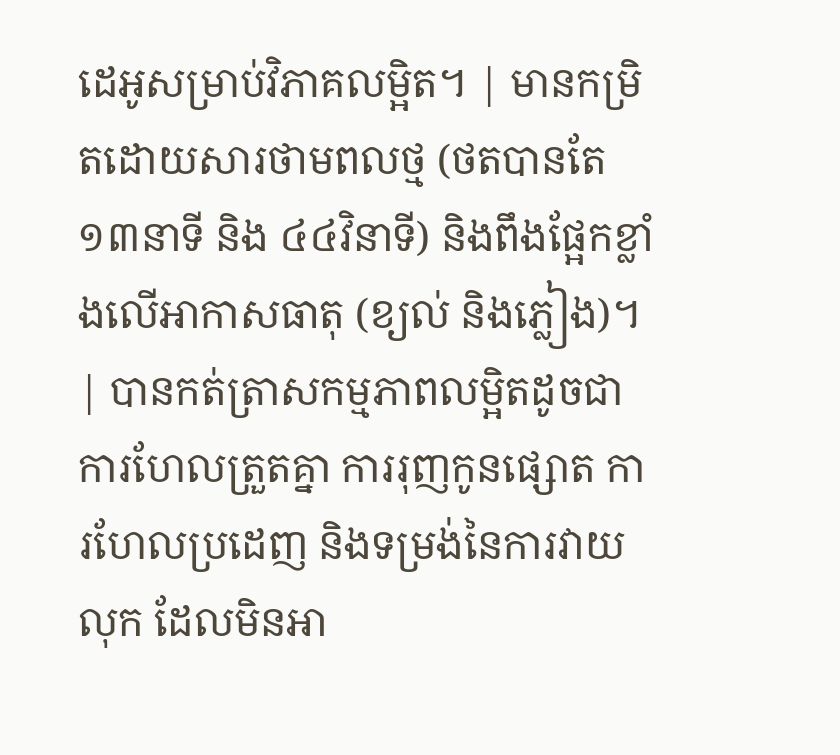ដេអូសម្រាប់វិភាគលម្អិត។ | មានកម្រិតដោយសារថាមពលថ្ម (ថតបានតែ ១៣នាទី និង ៤៤វិនាទី) និងពឹងផ្អែកខ្លាំងលើអាកាសធាតុ (ខ្យល់ និងភ្លៀង)។ | បានកត់ត្រាសកម្មភាពលម្អិតដូចជា ការហែលត្រួតគ្នា ការរុញកូនផ្សោត ការហែលប្រដេញ និងទម្រង់នៃការវាយលុក ដែលមិនអា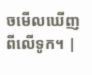ចមើលឃើញពីលើទូក។ |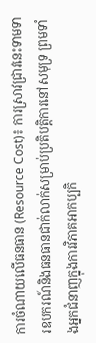ការចំណាយលើធនធាន (Resource Cost)៖ ការស្រាវជ្រាវនេះទាមទារឧបករណ៍និងធនធានជាក់លាក់សម្រាប់ប្រតិបត្តិការនៅសមុទ្រ ព្រមទាំងអ្នកជំនាញក្នុងការវិភាគអាកប្បកិ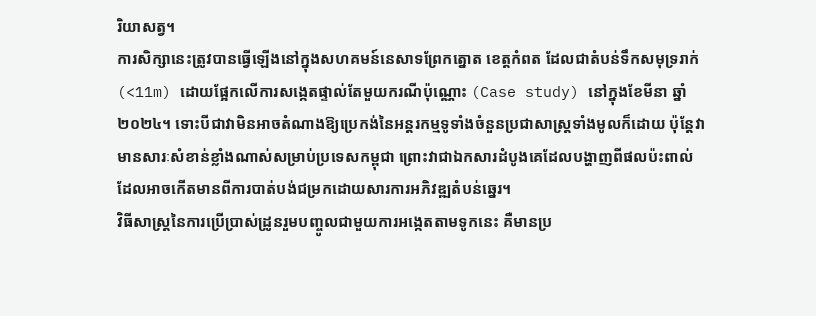រិយាសត្វ។
ការសិក្សានេះត្រូវបានធ្វើឡើងនៅក្នុងសហគមន៍នេសាទព្រែកត្នោត ខេត្តកំពត ដែលជាតំបន់ទឹកសមុទ្ររាក់ (<11m) ដោយផ្អែកលើការសង្កេតផ្ទាល់តែមួយករណីប៉ុណ្ណោះ (Case study) នៅក្នុងខែមីនា ឆ្នាំ២០២៤។ ទោះបីជាវាមិនអាចតំណាងឱ្យប្រេកង់នៃអន្តរកម្មទូទាំងចំនួនប្រជាសាស្ត្រទាំងមូលក៏ដោយ ប៉ុន្តែវាមានសារៈសំខាន់ខ្លាំងណាស់សម្រាប់ប្រទេសកម្ពុជា ព្រោះវាជាឯកសារដំបូងគេដែលបង្ហាញពីផលប៉ះពាល់ដែលអាចកើតមានពីការបាត់បង់ជម្រកដោយសារការអភិវឌ្ឍតំបន់ឆ្នេរ។
វិធីសាស្ត្រនៃការប្រើប្រាស់ដ្រូនរួមបញ្ចូលជាមួយការអង្កេតតាមទូកនេះ គឺមានប្រ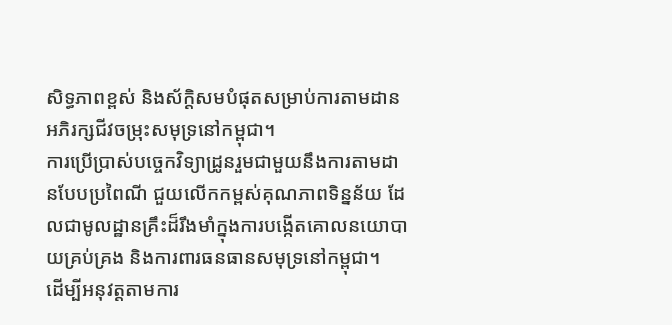សិទ្ធភាពខ្ពស់ និងស័ក្តិសមបំផុតសម្រាប់ការតាមដានអភិរក្សជីវចម្រុះសមុទ្រនៅកម្ពុជា។
ការប្រើប្រាស់បច្ចេកវិទ្យាដ្រូនរួមជាមួយនឹងការតាមដានបែបប្រពៃណី ជួយលើកកម្ពស់គុណភាពទិន្នន័យ ដែលជាមូលដ្ឋានគ្រឹះដ៏រឹងមាំក្នុងការបង្កើតគោលនយោបាយគ្រប់គ្រង និងការពារធនធានសមុទ្រនៅកម្ពុជា។
ដើម្បីអនុវត្តតាមការ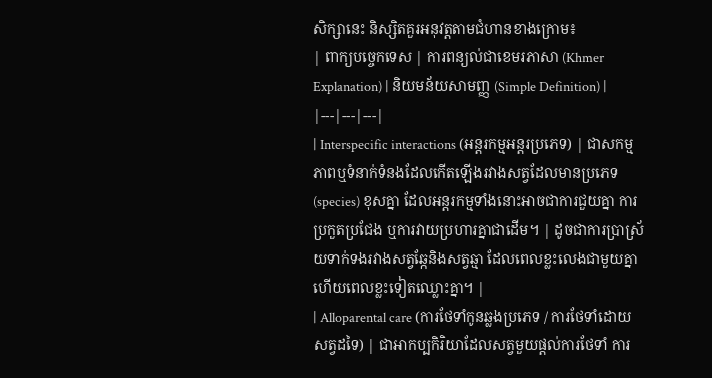សិក្សានេះ និស្សិតគួរអនុវត្តតាមជំហានខាងក្រោម៖
| ពាក្យបច្ចេកទេស | ការពន្យល់ជាខេមរភាសា (Khmer Explanation) | និយមន័យសាមញ្ញ (Simple Definition) |
|---|---|---|
| Interspecific interactions (អន្តរកម្មអន្តរប្រភេទ) | ជាសកម្មភាពឬទំនាក់ទំនងដែលកើតឡើងរវាងសត្វដែលមានប្រភេទ (species) ខុសគ្នា ដែលអន្តរកម្មទាំងនោះអាចជាការជួយគ្នា ការប្រកួតប្រជែង ឬការវាយប្រហារគ្នាជាដើម។ | ដូចជាការប្រាស្រ័យទាក់ទងរវាងសត្វឆ្កែនិងសត្វឆ្មា ដែលពេលខ្លះលេងជាមួយគ្នា ហើយពេលខ្លះទៀតឈ្លោះគ្នា។ |
| Alloparental care (ការថែទាំកូនឆ្លងប្រភេទ / ការថែទាំដោយសត្វដទៃ) | ជាអាកប្បកិរិយាដែលសត្វមួយផ្តល់ការថែទាំ ការ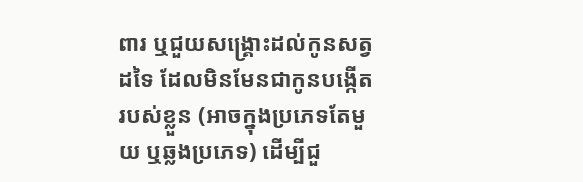ពារ ឬជួយសង្គ្រោះដល់កូនសត្វដទៃ ដែលមិនមែនជាកូនបង្កើតរបស់ខ្លួន (អាចក្នុងប្រភេទតែមួយ ឬឆ្លងប្រភេទ) ដើម្បីជួ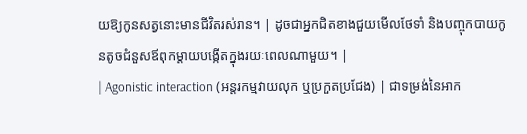យឱ្យកូនសត្វនោះមានជីវិតរស់រាន។ | ដូចជាអ្នកជិតខាងជួយមើលថែទាំ និងបញ្ចុកបាយកូនតូចជំនួសឪពុកម្តាយបង្កើតក្នុងរយៈពេលណាមួយ។ |
| Agonistic interaction (អន្តរកម្មវាយលុក ឬប្រកួតប្រជែង) | ជាទម្រង់នៃអាក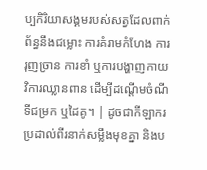ប្បកិរិយាសង្គមរបស់សត្វដែលពាក់ព័ន្ធនឹងជម្លោះ ការគំរាមកំហែង ការរុញច្រាន ការខាំ ឬការបង្ហាញកាយវិការឈ្លានពាន ដើម្បីដណ្តើមចំណី ទីជម្រក ឬដៃគូ។ | ដូចជាកីឡាករប្រដាល់ពីរនាក់សម្លឹងមុខគ្នា និងប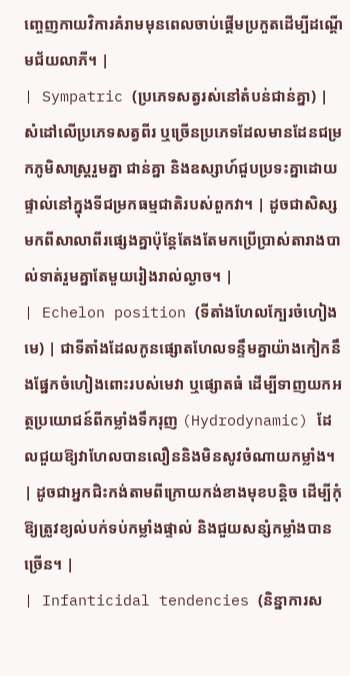ញ្ចេញកាយវិការគំរាមមុនពេលចាប់ផ្តើមប្រកួតដើម្បីដណ្តើមជ័យលាភី។ |
| Sympatric (ប្រភេទសត្វរស់នៅតំបន់ជាន់គ្នា) | សំដៅលើប្រភេទសត្វពីរ ឬច្រើនប្រភេទដែលមានដែនជម្រកភូមិសាស្ត្ររួមគ្នា ជាន់គ្នា និងឧស្សាហ៍ជួបប្រទះគ្នាដោយផ្ទាល់នៅក្នុងទីជម្រកធម្មជាតិរបស់ពួកវា។ | ដូចជាសិស្សមកពីសាលាពីរផ្សេងគ្នាប៉ុន្តែតែងតែមកប្រើប្រាស់តារាងបាល់ទាត់រួមគ្នាតែមួយរៀងរាល់ល្ងាច។ |
| Echelon position (ទីតាំងហែលក្បែរចំហៀងមេ) | ជាទីតាំងដែលកូនផ្សោតហែលទន្ទឹមគ្នាយ៉ាងកៀកនឹងផ្នែកចំហៀងពោះរបស់មេវា ឬផ្សោតធំ ដើម្បីទាញយកអត្ថប្រយោជន៍ពីកម្លាំងទឹករុញ (Hydrodynamic) ដែលជួយឱ្យវាហែលបានលឿននិងមិនសូវចំណាយកម្លាំង។ | ដូចជាអ្នកជិះកង់តាមពីក្រោយកង់ខាងមុខបន្តិច ដើម្បីកុំឱ្យត្រូវខ្យល់បក់ទប់កម្លាំងផ្ទាល់ និងជួយសន្សំកម្លាំងបានច្រើន។ |
| Infanticidal tendencies (និន្នាការស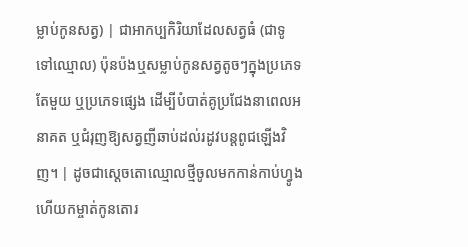ម្លាប់កូនសត្វ) | ជាអាកប្បកិរិយាដែលសត្វធំ (ជាទូទៅឈ្មោល) ប៉ុនប៉ងឬសម្លាប់កូនសត្វតូចៗក្នុងប្រភេទតែមួយ ឬប្រភេទផ្សេង ដើម្បីបំបាត់គូប្រជែងនាពេលអនាគត ឬជំរុញឱ្យសត្វញីឆាប់ដល់រដូវបន្តពូជឡើងវិញ។ | ដូចជាស្តេចតោឈ្មោលថ្មីចូលមកកាន់កាប់ហ្វូង ហើយកម្ចាត់កូនតោរ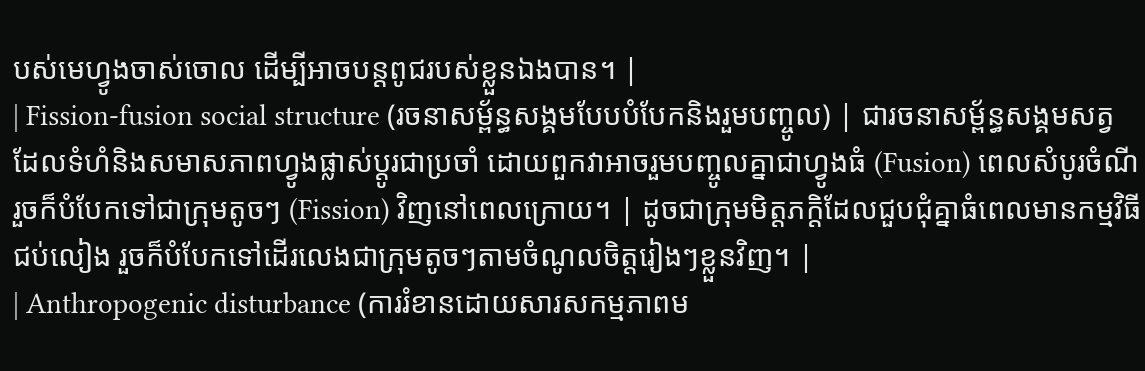បស់មេហ្វូងចាស់ចោល ដើម្បីអាចបន្តពូជរបស់ខ្លួនឯងបាន។ |
| Fission-fusion social structure (រចនាសម្ព័ន្ធសង្គមបែបបំបែកនិងរួមបញ្ចូល) | ជារចនាសម្ព័ន្ធសង្គមសត្វដែលទំហំនិងសមាសភាពហ្វូងផ្លាស់ប្តូរជាប្រចាំ ដោយពួកវាអាចរួមបញ្ចូលគ្នាជាហ្វូងធំ (Fusion) ពេលសំបូរចំណី រួចក៏បំបែកទៅជាក្រុមតូចៗ (Fission) វិញនៅពេលក្រោយ។ | ដូចជាក្រុមមិត្តភក្តិដែលជួបជុំគ្នាធំពេលមានកម្មវិធីជប់លៀង រួចក៏បំបែកទៅដើរលេងជាក្រុមតូចៗតាមចំណូលចិត្តរៀងៗខ្លួនវិញ។ |
| Anthropogenic disturbance (ការរំខានដោយសារសកម្មភាពម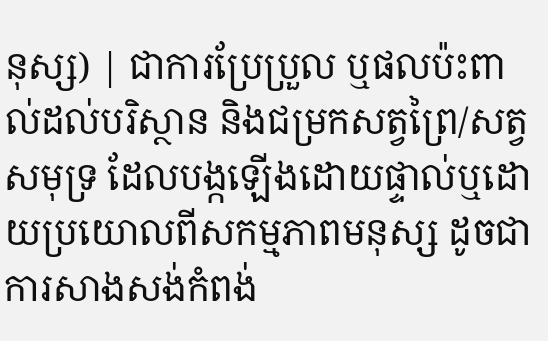នុស្ស) | ជាការប្រែប្រួល ឬផលប៉ះពាល់ដល់បរិស្ថាន និងជម្រកសត្វព្រៃ/សត្វសមុទ្រ ដែលបង្កឡើងដោយផ្ទាល់ឬដោយប្រយោលពីសកម្មភាពមនុស្ស ដូចជាការសាងសង់កំពង់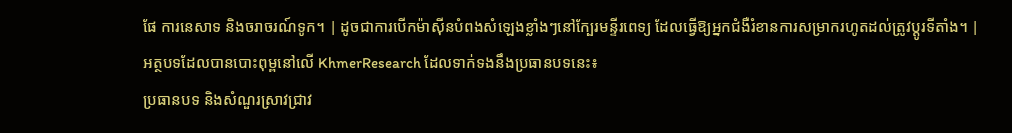ផែ ការនេសាទ និងចរាចរណ៍ទូក។ | ដូចជាការបើកម៉ាស៊ីនបំពងសំឡេងខ្លាំងៗនៅក្បែរមន្ទីរពេទ្យ ដែលធ្វើឱ្យអ្នកជំងឺរំខានការសម្រាករហូតដល់ត្រូវប្តូរទីតាំង។ |
អត្ថបទដែលបានបោះពុម្ពនៅលើ KhmerResearch ដែលទាក់ទងនឹងប្រធានបទនេះ៖
ប្រធានបទ និងសំណួរស្រាវជ្រាវ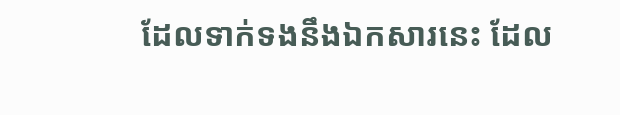ដែលទាក់ទងនឹងឯកសារនេះ ដែល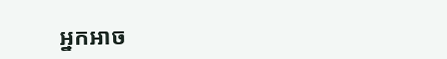អ្នកអាច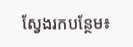ស្វែងរកបន្ថែម៖